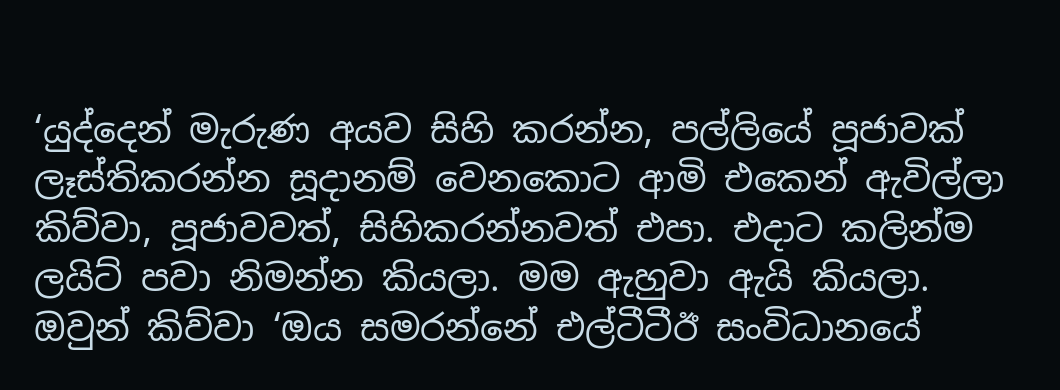‘යුද්දෙන් මැරුණ අයව සිහි කරන්න, පල්ලියේ පූජාවක් ලෑස්තිකරන්න සූදානම් වෙනකොට ආමි එකෙන් ඇවිල්ලා කිව්වා, පූජාවවත්, සිහිකරන්නවත් එපා. එදාට කලින්ම ලයිට් පවා නිමන්න කියලා. මම ඇහුවා ඇයි කියලා. ඔවුන් කිව්වා ‘ඔය සමරන්නේ එල්ටීටීඊ සංවිධානයේ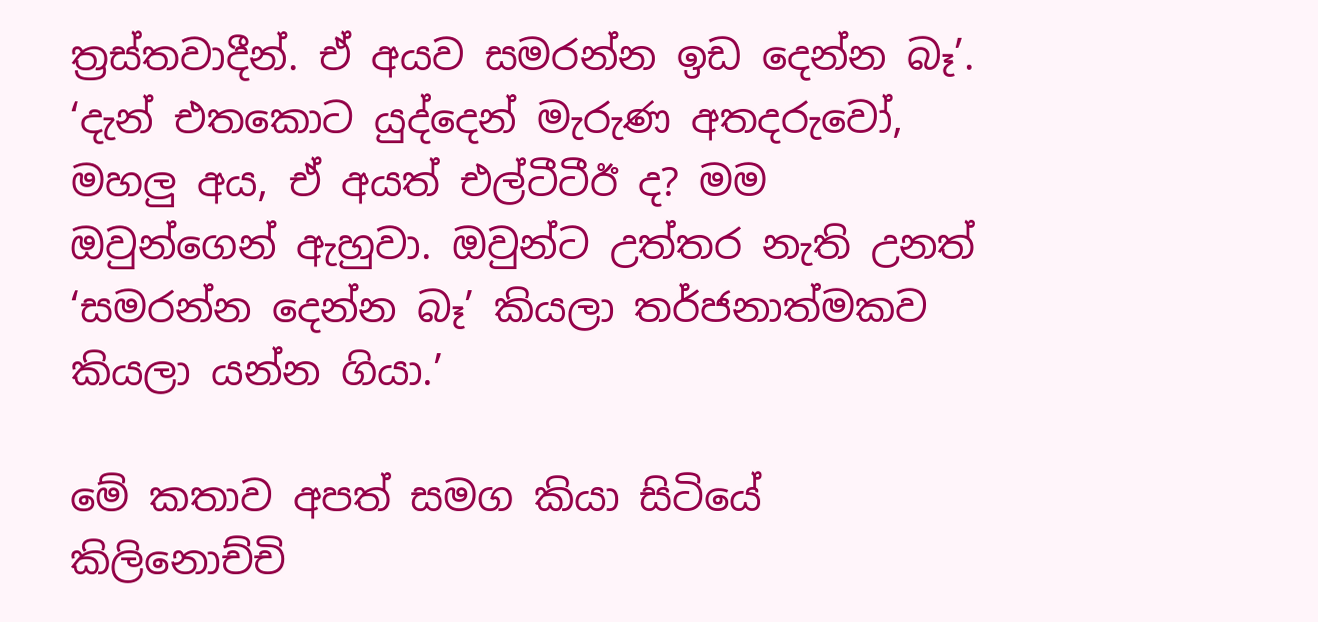ත්‍රස්තවාදීන්. ඒ අයව සමරන්න ඉඩ දෙන්න බෑ’. ‘දැන් එතකොට යුද්දෙන් මැරුණ අතදරුවෝ, මහලු අය, ඒ අයත් එල්ටීටීඊ ද? මම ඔවුන්ගෙන් ඇහුවා. ඔවුන්ට උත්තර නැති උනත් ‘සමරන්න දෙන්න බෑ’ කියලා තර්ජනාත්මකව කියලා යන්න ගියා.’

මේ කතාව අපත් සමග කියා සිටියේ කිලිනොච්චි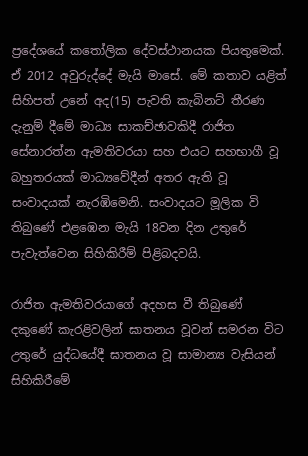ප්‍රදේශයේ කතෝලික දේවස්ථානයක පියතුමෙක්. ඒ 2012 අවුරුද්දේ මැයි මාසේ. මේ කතාව යළිත් සිහිපත් උනේ අද(15) පැවති කැබිනට් තීරණ දැනුම් දීමේ මාධ්‍ය සාකච්ඡාවකිදී රාජිත සේනාරත්න ඇමතිවරයා සහ එයට සහභාගී වූ බහුතරයක් මාධ්‍යවේදීන් අතර ඇති වූ සංවාදයක් නැරඹිමෙනි. සංවාදයට මූලික වි තිබුණේ එළඹෙන මැයි 18වන දින උතුරේ පැවැත්වෙන සිහිකිරීම් පිළිබදවයි.

රාජිත ඇමතිවරයාගේ අදහස වී තිබුණේ දකුණේ කැරළිවලින් ඝාතනය වූවන් සමරන විට උතුරේ යුද්ධයේදී ඝාතනය වූ සාමාන්‍ය වැසියන් සිහිකිරීමේ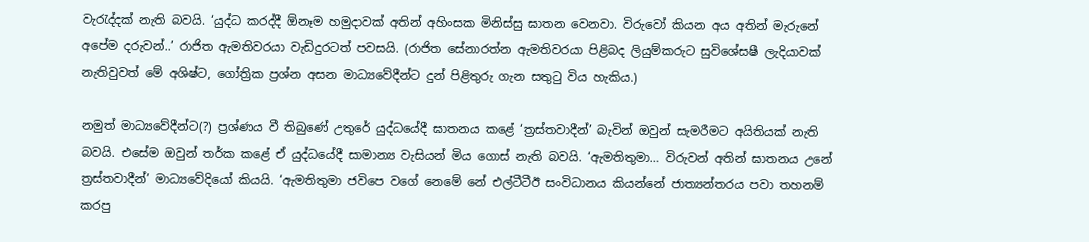වැරැද්දක් නැති බවයි. ‘යුද්ධ කරද්දී ඕනෑම හමුදාවක් අතින් අහිංසක මිනිස්සු ඝාතන වෙනවා. විරුවෝ කියන අය අතින් මැරුනේ අපේම දරුවන්..’ රාජිත ඇමතිවරයා වැඩිදුරටත් පවසයි. (රාජිත සේනාරත්න ඇමතිවරයා පිළිබද ලියුම්කරුට සුවිශේසෂී ලැදියාවක් නැතිවුවත් මේ අශිෂ්ට, ගෝත්‍රික ප්‍රශ්න අසන මාධ්‍යවේදීන්ට දුන් පිළිතුරු ගැන සතුටු විය හැකිය.)

නමුත් මාධ්‍යවේදීන්ට(?) ප්‍රශ්ණය වී තිබුණේ උතුරේ යුද්ධයේදී ඝාතනය කළේ ‘ත්‍රස්තවාදීන්’ බැවින් ඔවුන් සැමරීමට අයිතියක් නැති බවයි. එසේම ඔවුන් තර්ක කළේ ඒ යුද්ධයේදී සාමාන්‍ය වැසියන් මිය ගොස් නැති බවයි. ‘ඇමතිතුමා… විරුවන් අතින් ඝාතනය උනේ ත්‍රස්තවාදීන්’ මාධ්‍යවේදියෝ කියයි. ‘ඇමතිතුමා ජවිපෙ වගේ නෙමේ නේ එල්ටීටීඊ සංවිධානය කියන්නේ ජාත්‍යන්තරය පවා තහනම් කරපු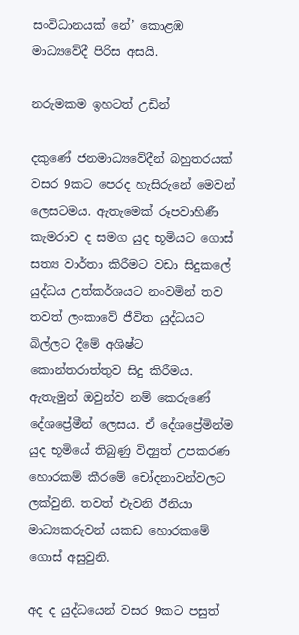සංවිධානයක් නේ’ කොළඹ මාධ්‍යවේදී පිරිස අසයි.

නරුමකම ඉහටත් උඩින්

දකුණේ ජනමාධ්‍යවේදීන් බහුතරයක් වසර 9කට පෙරද හැසිරුනේ මෙවන් ලෙසටමය. ඇතැමෙක් රූපවාහිණී කැමරාව ද සමග යුද භූමියට ගොස් සත්‍ය වාර්තා කිරීමට වඩා සිදුකලේ යුද්ධය උත්කර්ශයට නංවමින් තව තවත් ලංකාවේ ජීවිත යුද්ධයට බිල්ලට දීමේ අශිෂ්ට කොන්තරාත්තුව සිදු කිරීමය. ඇතැමුන් ඔවුන්ව නම් කෙරුණේ දේශප්‍රේමීන් ලෙසය. ඒ දේශප්‍රේමින්ම යුද භූමියේ තිබුණු විද්‍යුත් උපකරණ හොරකම් කීරමේ චෝදනාවන්වලට ලක්වුනි. තවත් එැවනි ඊනියා මාධ්‍යකරුවන් යකඩ හොරකමේ ගොස් අසුවුනි.

අද ද යුද්ධයෙන් වසර 9කට පසුත්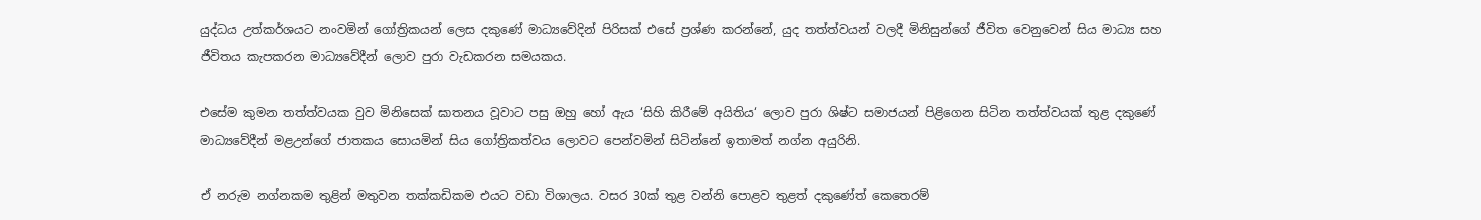යුද්ධය උත්කර්ශයට නංවමින් ගෝත්‍රිකයන් ලෙස දකුණේ මාධ්‍යවේදින් පිරිසක් එසේ ප්‍රශ්ණ කරන්නේ, යුද තත්ත්වයන් වලදී මිනිසුන්ගේ ජීවිත වෙනුවෙන් සිය මාධ්‍ය සහ ජීවිතය කැපකරන මාධ්‍යවේදීන් ලොව පුරා වැඩකරන සමයකය.

එසේම කුමන තත්ත්වයක වුව මිනිසෙක් ඝාතනය වූවාට පසු ඔහු හෝ ඇය ‘සිහි කිරීමේ අයිතිය‘ ලොව පුරා ශිෂ්ට සමාජයන් පිළිගෙන සිටින තත්ත්වයක් තුළ දකුණේ මාධ්‍යවේදීන් මළඋන්ගේ ජාතකය සොයමින් සිය ගෝත්‍රිකත්වය ලොවට පෙන්වමින් සිටින්නේ ඉතාමත් නග්න අයුරිනි.

ඒ නරුම නග්නකම තුළින් මතුවන තක්කඩිකම එයට වඩා විශාලය. වසර 30ක් තුළ වන්නි පොළව තුළත් දකුණේත් කෙතෙරම්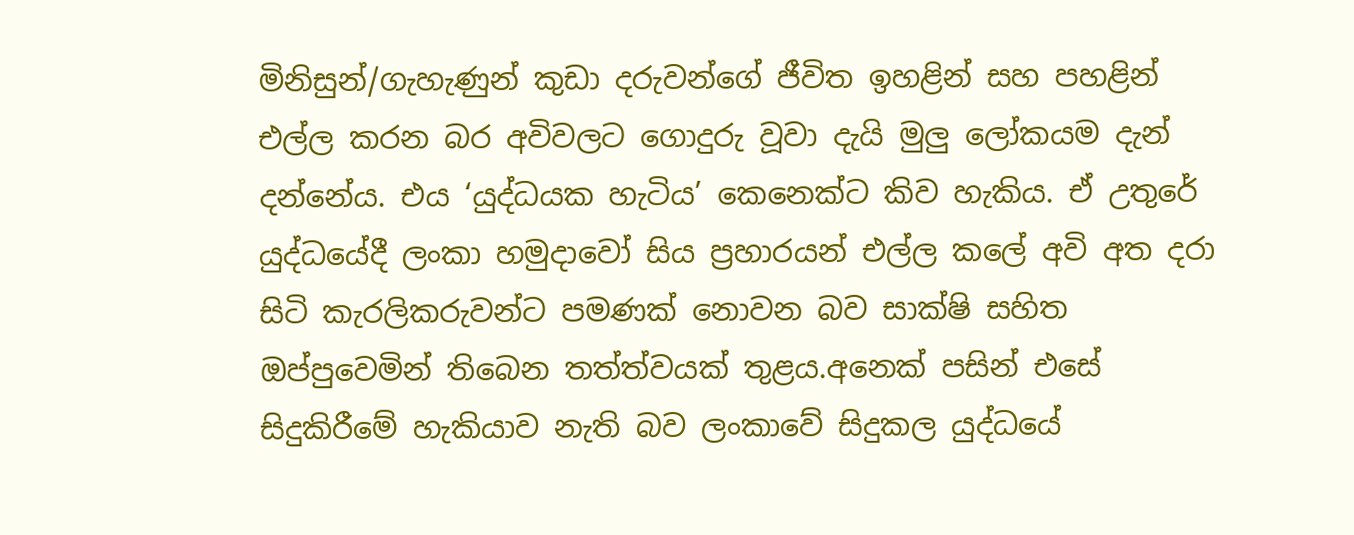මිනිසුන්/ගැහැණුන් කුඩා දරුවන්ගේ ජීවිත ඉහළින් සහ පහළින් එල්ල කරන බර අවිවලට ගොදුරු වූවා දැයි මුලු ලෝකයම දැන් දන්නේය. එය ‘යුද්ධයක හැටිය’ කෙනෙක්ට කිව හැකිය. ඒ උතුරේ යුද්ධයේදී ලංකා හමුදාවෝ සිය ප්‍රහාරයන් එල්ල කලේ අවි අත දරා සිටි කැරලිකරුවන්ට පමණක් නොවන බව සාක්ෂි සහිත ඔප්පුවෙමින් තිබෙන තත්ත්වයක් තුළය.අනෙක් පසින් එසේ සිදුකිරීමේ හැකියාව නැති බව ලංකාවේ සිදුකල යුද්ධයේ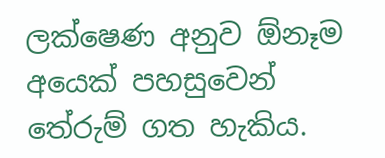ලක්ෂෙණ අනුව ඕනෑම අයෙක් පහසුවෙන් තේරුම් ගත හැකිය.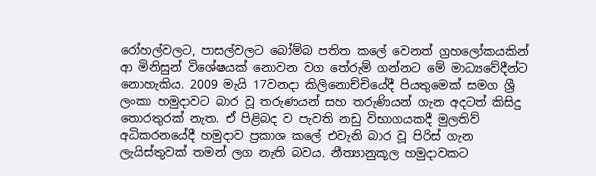රෝහල්වලට, පාසල්වලට බෝම්බ පතිත කලේ වෙනත් ග්‍රහලෝකයකින් ආ මිනිසුන් විශේෂයක් නොවන වග තේරුම් ගන්නට මේ මාධ්‍යවේදීන්ට නොහැකිය. 2009 මැයි 17වනදා කිලිනොච්චියේදී පියතුමෙක් සමග ශ්‍රී ලංකා හමුදාවට බාර වූ තරුණයන් සහ තරුණියන් ගැන අදටත් කිසිදු තොරතුරක් නැත. ඒ පිළිබද ව පැවති නඩු විභාගයකදී මුලතිව් අධිකරනයේදී හමුදාව ප්‍රකාශ කලේ එවැනි බාර වූ පිරිස් ගැන ලැයිස්තුවක් තමන් ලග නැති බවය. නීත්‍යානුකූල හමුදාවකට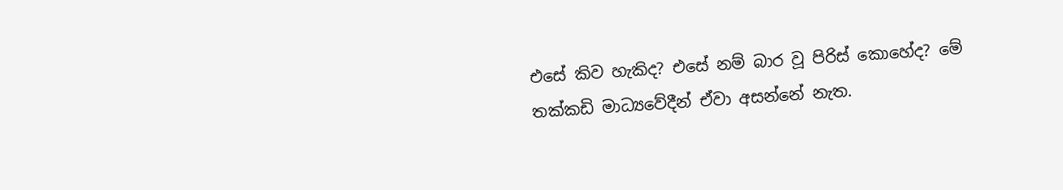එසේ කිව හැකිද? එසේ නම් බාර වූ පිරිස් කොහේද? මේ තක්කඩි මාධ්‍යවේදීන් ඒවා අසන්නේ නැත.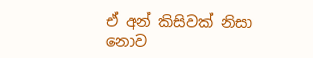ඒ අන් කිසිවක් නිසා නොව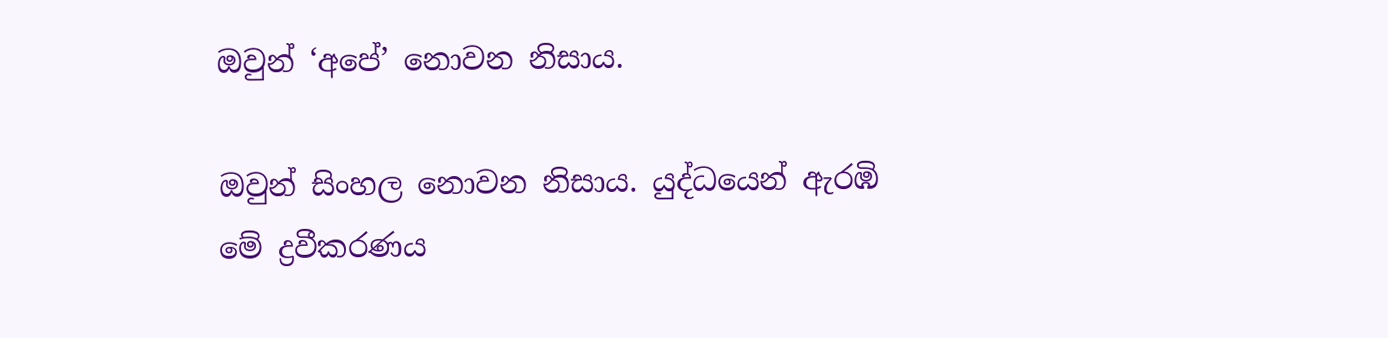ඔවුන් ‘අපේ’ නොවන නිසාය.

ඔවුන් සිංහල නොවන නිසාය. යුද්ධයෙන් ඇරඹි මේ ද්‍රවීකරණය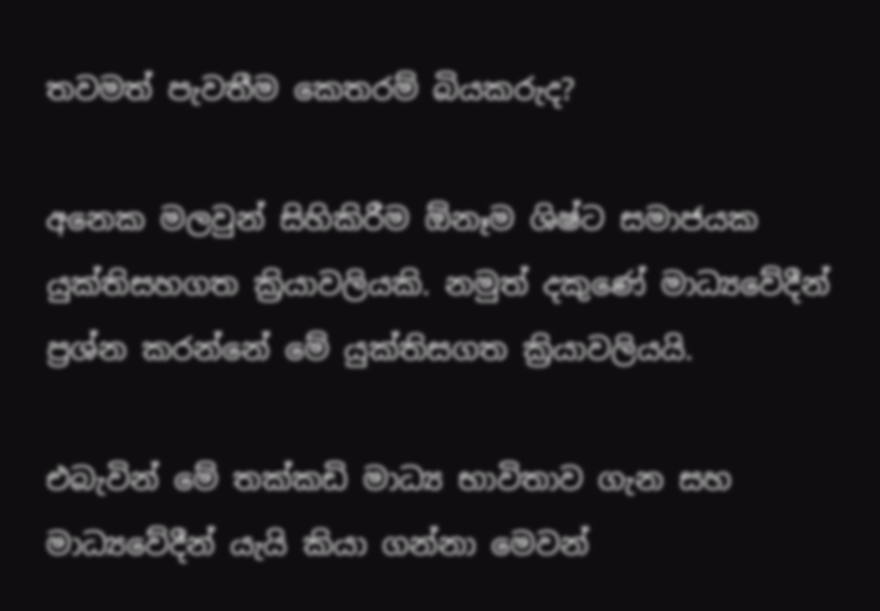තවමත් පැවතීම කෙතරම් බියකරුද?

අනෙක මලවුන් සිහිකිරීම ඕනෑම ශිෂ්ට සමාජයක යුක්තිසහගත ක්‍රියාවලියකි. නමුත් දකුණේ මාධ්‍යවේදීන් ප්‍රශ්න කරන්නේ මේ යුක්තිසගත ක්‍රියාවලියයි.

එබැවින් මේ තක්කඩි මාධ්‍ය භාවිතාව ගැන සහ මාධ්‍යවේදීන් යැයි කියා ගන්නා මෙවන්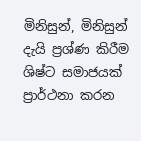මිනිසුන්, මිනිසුන් දැයි ප්‍රශ්ණ කිරීම ශිෂ්ට සමාජයක් ප්‍රාර්ථනා කරන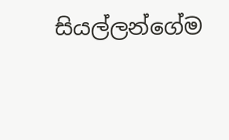සියල්ලන්ගේම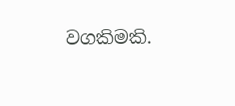වගකිමකි.